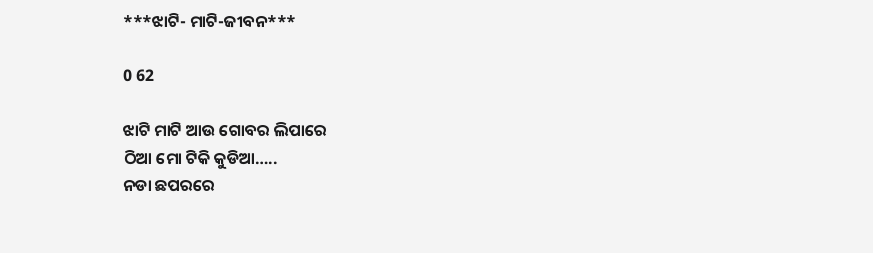***ଝାଟି- ମାଟି-ଜୀବନ***

0 62

ଝାଟି ମାଟି ଆଉ ଗୋବର ଲିପାରେ
ଠିଆ ମୋ ଟିକି କୁଡିଆ…..
ନଡା ଛପରରେ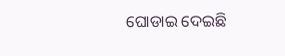ଘୋଡାଇ ଦେଇଛି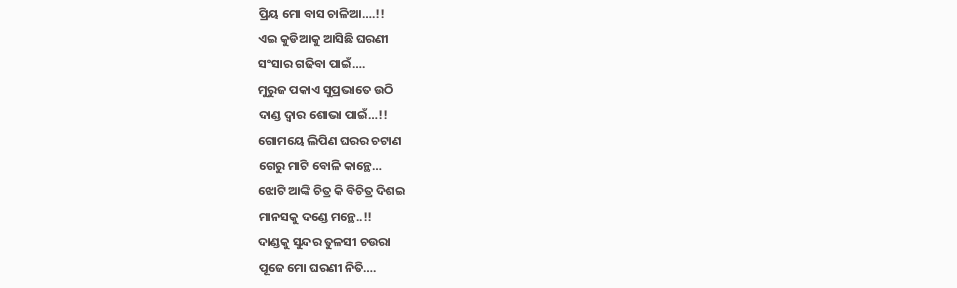ପ୍ରିୟ ମୋ ବାସ ଚାଳିଆ….!!
ଏଇ କୁଡିଆକୁ ଆସିଛି ଘରଣୀ
ସଂସାର ଗଢିବା ପାଇଁ….
ମୁରୁଜ ପକାଏ ସୁପ୍ରଭାତେ ଉଠି
ଦାଣ୍ଡ ଦ୍ବାର ଶୋଭା ପାଇଁ…!!
ଗୋମୟେ ଲିପିଣ ଘରର ଚଟାଣ
ଗେରୁ ମାଟି ବୋଳି କାନ୍ଥେ…
ଝୋଟି ଆଙ୍କି ଚିତ୍ର କି ବିଚିତ୍ର ଦିଶଇ
ମାନସକୁ ଦଣ୍ଡେ ମନ୍ଥେ..!!
ଦାଣ୍ଡକୁ ସୁନ୍ଦର ତୁଳସୀ ଚଉରା
ପୂଜେ ମୋ ଘରଣୀ ନିତି….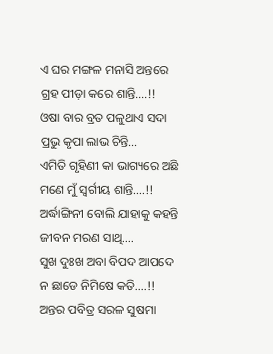ଏ ଘର ମଙ୍ଗଳ ମନାସି ଅନ୍ତରେ
ଗ୍ରହ ପୀଡ଼ା କରେ ଶାନ୍ତି….!!
ଓଷା ବାର ବ୍ରତ ପଳୁଥାଏ ସଦା
ପ୍ରଭୁ କୃପା ଲାଭ ଚିନ୍ତି…
ଏମିତି ଗୃହିଣୀ କା ଭାଗ୍ୟରେ ଅଛି
ମଣେ ମୁଁ ସ୍ବର୍ଗୀୟ ଶାନ୍ତି….!!
ଅର୍ଦ୍ଧାଙ୍ଗିନୀ ବୋଲି ଯାହାକୁ କହନ୍ତି
ଜୀବନ ମରଣ ସାଥି….
ସୁଖ ଦୁଃଖ ଅବା ବିପଦ ଆପଦେ
ନ ଛାଡେ ନିମିଷେ କତି….!!
ଅନ୍ତର ପବିତ୍ର ସରଳ ସୁଷମା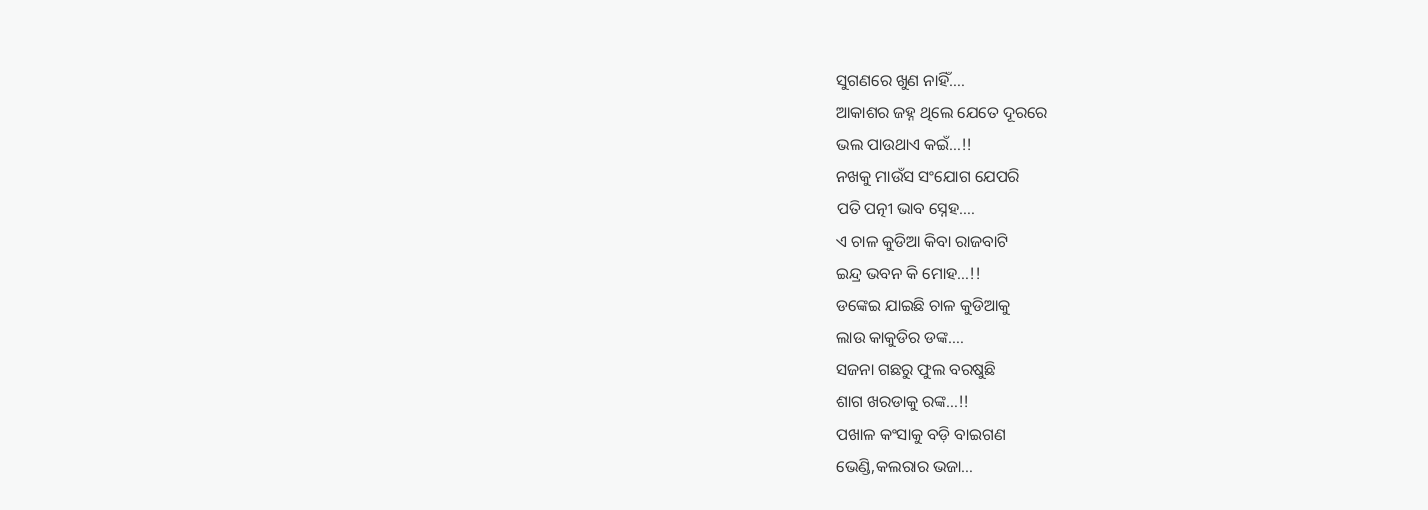ସୁଗଣରେ ଖୁଣ ନାହିଁ….
ଆକାଶର ଜହ୍ନ ଥିଲେ ଯେତେ ଦୂରରେ
ଭଲ ପାଉଥାଏ କଇଁ…!!
ନଖକୁ ମାଉଁସ ସଂଯୋଗ ଯେପରି
ପତି ପତ୍ନୀ ଭାବ ସ୍ନେହ….
ଏ ଚାଳ କୁଡିଆ କିବା ରାଜବାଟି
ଇନ୍ଦ୍ର ଭବନ କି ମୋହ…!!
ଡଙ୍କେଇ ଯାଇଛି ଚାଳ କୁଡିଆକୁ
ଲାଉ କାକୁଡିର ଡଙ୍କ….
ସଜନା ଗଛରୁ ଫୁଲ ବରଷୁଛି
ଶାଗ ଖରଡାକୁ ରଙ୍କ…!!
ପଖାଳ କଂସାକୁ ବଡ଼ି ବାଇଗଣ
ଭେଣ୍ଡି,କଲରାର ଭଜା…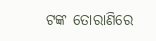ଟଙ୍କ ତୋରାଣିରେ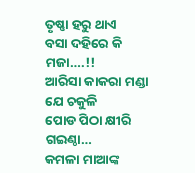ତୃଷ୍ଣା ହରୁ ଥାଏ
ବସା ଦହିରେ କି ମଜା….!!
ଆରିସା କାକରା ମଣ୍ଡା ଯେ ଚକୁଳି
ପୋଡ ପିଠା କ୍ଷୀରି ଗଇଣ୍ଠା…
କମଳା ମାଆଙ୍କ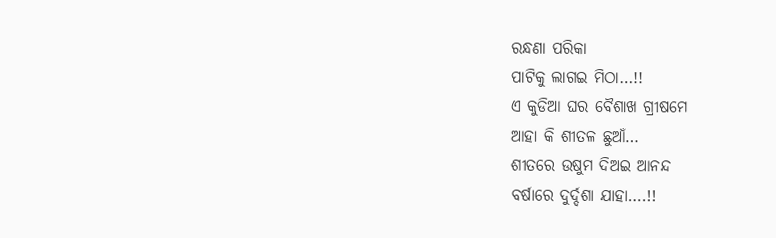ରନ୍ଧଣା ପରିକା
ପାଟିକୁ ଲାଗଇ ମିଠା…!!
ଏ କୁଡିଆ ଘର ବୈଶାଖ ଗ୍ରୀଷମେ
ଆହା କି ଶୀତଳ ଛୁଆଁ…
ଶୀତରେ ଉଷୁମ ଦିଅଇ ଆନନ୍ଦ
ବର୍ଷାରେ ଦୁର୍ଦ୍ଦଶା ଯାହା….!!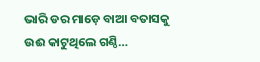ଭାରି ଡର ମାଡ଼େ ବାଆ ବତାସକୁ
ଉଈ କାଟୁଥିଲେ ଗଣ୍ଠି…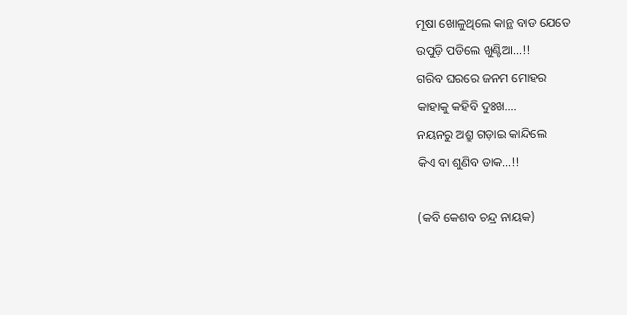ମୂଷା ଖୋଳୁଥିଲେ କାନ୍ଥ ବାଡ ଯେତେ
ଉପୁଡ଼ି ପଡିଲେ ଖୁଣ୍ଟିଆ…!!
ଗରିବ ଘରରେ ଜନମ ମୋହର
କାହାକୁ କହିବି ଦୁଃଖ….
ନୟନରୁ ଅଶ୍ରୁ ଗଡ଼ାଇ କାନ୍ଦିଲେ
କିଏ ବା ଶୁଣିବ ଡାକ…!!

(କବି କେଶବ ଚନ୍ଦ୍ର ନାୟକ)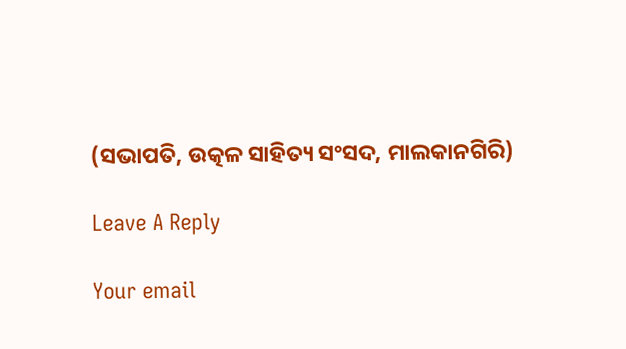(ସଭାପତି, ଉତ୍କଳ ସାହିତ୍ୟ ସଂସଦ, ମାଲକାନଗିରି)

Leave A Reply

Your email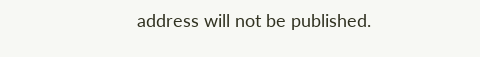address will not be published.